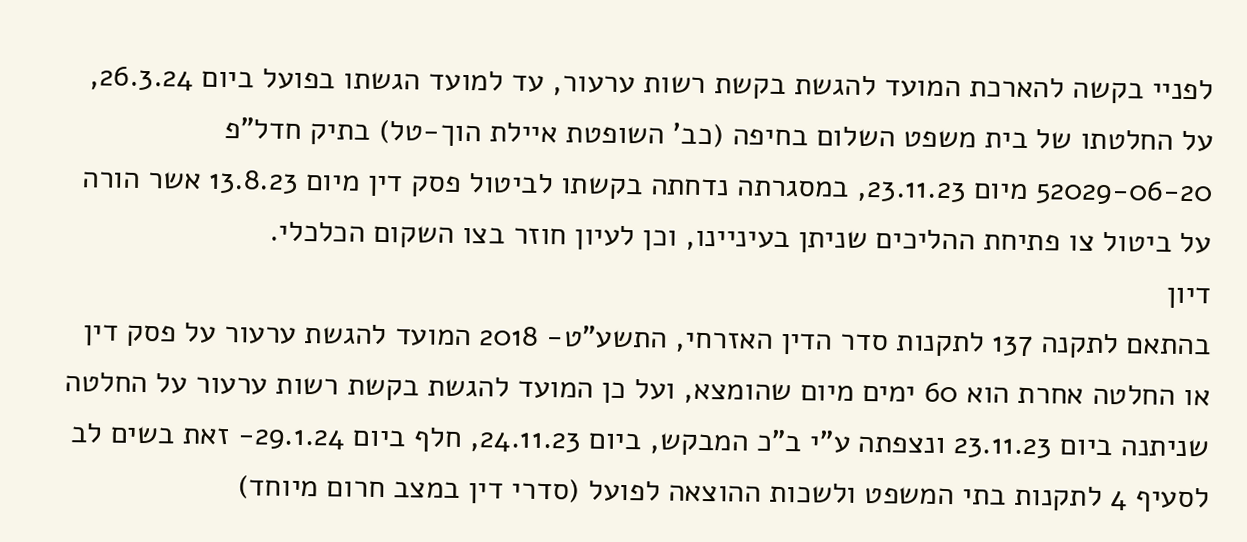לפניי בקשה להארכת המועד להגשת בקשת רשות ערעור, עד למועד הגשתו בפועל ביום 26.3.24, על החלטתו של בית משפט השלום בחיפה (כב' השופטת איילת הוך-טל) בתיק חדל"פ 52029-06-20 מיום 23.11.23, במסגרתה נדחתה בקשתו לביטול פסק דין מיום 13.8.23 אשר הורה על ביטול צו פתיחת ההליכים שניתן בעיניינו, וכן לעיון חוזר בצו השקום הכלכלי.
דיון
בהתאם לתקנה 137 לתקנות סדר הדין האזרחי, התשע"ט- 2018 המועד להגשת ערעור על פסק דין או החלטה אחרת הוא 60 ימים מיום שהומצא, ועל כן המועד להגשת בקשת רשות ערעור על החלטה שניתנה ביום 23.11.23 ונצפתה ע"י ב"כ המבקש, ביום 24.11.23, חלף ביום 29.1.24- זאת בשים לב לסעיף 4 לתקנות בתי המשפט ולשכות ההוצאה לפועל (סדרי דין במצב חרום מיוחד)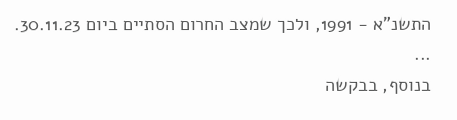התשנ"א - 1991, ולכך שמצב החרום הסתיים ביום 30.11.23.
...
בנוסף, בבקשה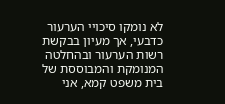לא נומקו סיכויי הערעור כדבעי, אך מעיון בבקשת רשות הערעור ובהחלטה המנומקת והמבוססת של בית משפט קמא, אני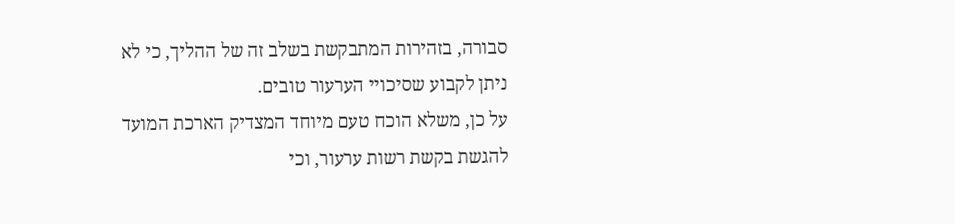סבורה, בזהירות המתבקשת בשלב זה של ההליך, כי לא ניתן לקבוע שסיכויי הערעור טובים.
על כן, משלא הוכח טעם מיוחד המצדיק הארכת המועד להגשת בקשת רשות ערעור, וכי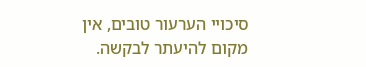סיכויי הערעור טובים, אין מקום להיעתר לבקשה.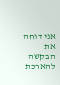אני דוחה את הבקשה להארכת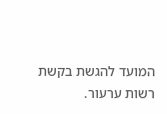המועד להגשת בקשת רשות ערעור.